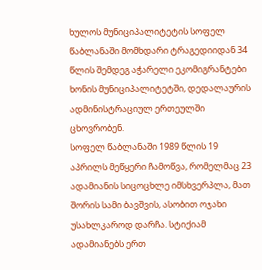ხულოს მუნიციპალიტეტის სოფელ წაბლანაში მომხდარი ტრაგედიიდან 34 წლის შემდეგ აჭარელი ეკომიგრანტები ხონის მუნიციპალიტეტში, დედალაურის ადმინისტრაციულ ერთეულში ცხოვრობენ.
სოფელ წაბლანაში 1989 წლის 19 აპრილს მეწყერი ჩამოწვა, რომელმაც 23 ადამიანის სიცოცხლე იმსხვერპლა, მათ შორის სამი ბავშვის, ასობით ოჯახი უსახლკაროდ დარჩა. სტიქიამ ადამიანებს ერთ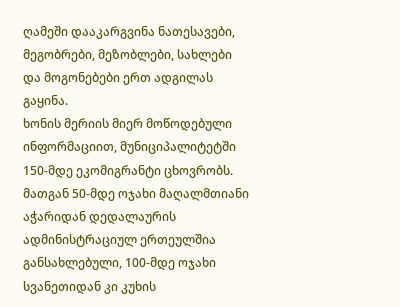ღამეში დააკარგვინა ნათესავები, მეგობრები, მეზობლები, სახლები და მოგონებები ერთ ადგილას გაყინა.
ხონის მერიის მიერ მოწოდებული ინფორმაციით, მუნიციპალიტეტში 150-მდე ეკომიგრანტი ცხოვრობს. მათგან 50-მდე ოჯახი მაღალმთიანი აჭარიდან დედალაურის ადმინისტრაციულ ერთეულშია განსახლებული, 100-მდე ოჯახი სვანეთიდან კი კუხის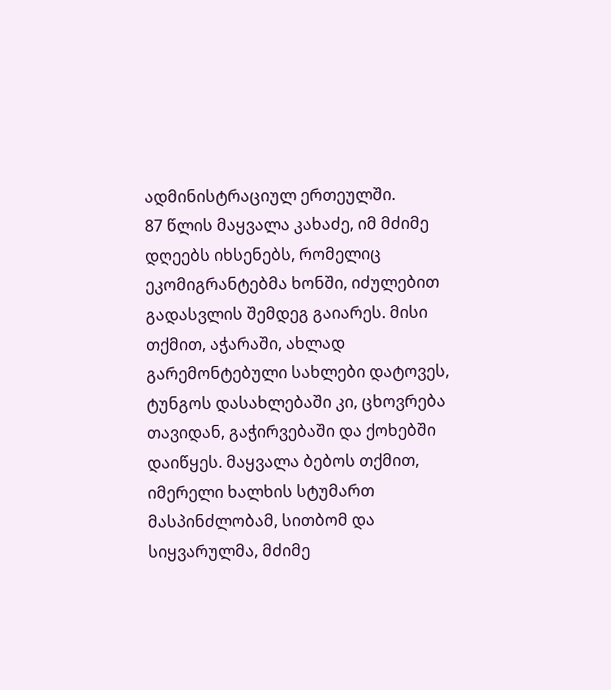ადმინისტრაციულ ერთეულში.
87 წლის მაყვალა კახაძე, იმ მძიმე დღეებს იხსენებს, რომელიც ეკომიგრანტებმა ხონში, იძულებით გადასვლის შემდეგ გაიარეს. მისი თქმით, აჭარაში, ახლად გარემონტებული სახლები დატოვეს, ტუნგოს დასახლებაში კი, ცხოვრება თავიდან, გაჭირვებაში და ქოხებში დაიწყეს. მაყვალა ბებოს თქმით, იმერელი ხალხის სტუმართ მასპინძლობამ, სითბომ და სიყვარულმა, მძიმე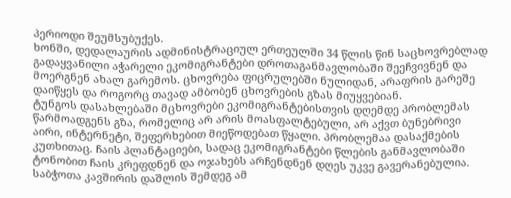პერიოდი შეუმსუბუქეს.
ხონში, დედალაურის ადმინისტრაციულ ერთეულში 34 წლის წინ საცხოვრებლად გადაყვანილი აჭარელი ეკომიგრანტები დროთაგანმავლობაში შეეჩვივნენ და მოერგნენ ახალ გარემოს. ცხოვრება ფიცრულებში ნულიდან, არაფრის გარეშე დაიწყეს და როგორც თავად ამბობენ ცხოვრების გზას მიუყვებიან.
ტუნგოს დასახლებაში მცხოვრები ეკომიგრანტებისთვის დღემდე პრობლემას წარმოადგენს გზა, რომელიც არ არის მოასფალტებული, არ აქვთ ბუნებრივი აირი, ინტერნეტი, შეფერხებით მიეწოდებათ წყალი. პრობლემაა დასაქმების კუთხითაც. ჩაის პლანტაციები, სადაც ეკომიგრანტები წლების განმავლობაში ტონობით ჩაის კრეფდნენ და ოჯახებს არჩენდნენ დღეს უკვე გავერანებულია.
საბჭოთა კავშირის დაშლის შემდეგ ამ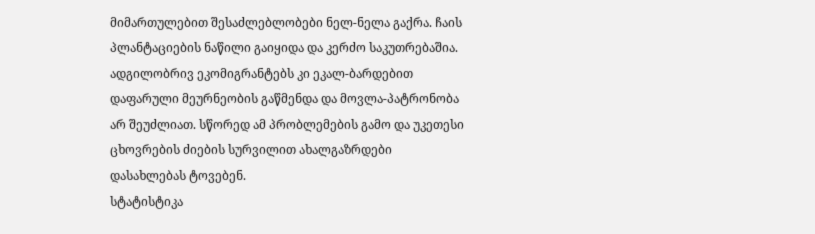მიმართულებით შესაძლებლობები ნელ-ნელა გაქრა. ჩაის პლანტაციების ნაწილი გაიყიდა და კერძო საკუთრებაშია. ადგილობრივ ეკომიგრანტებს კი ეკალ-ბარდებით დაფარული მეურნეობის გაწმენდა და მოვლა-პატრონობა არ შეუძლიათ. სწორედ ამ პრობლემების გამო და უკეთესი ცხოვრების ძიების სურვილით ახალგაზრდები დასახლებას ტოვებენ.
სტატისტიკა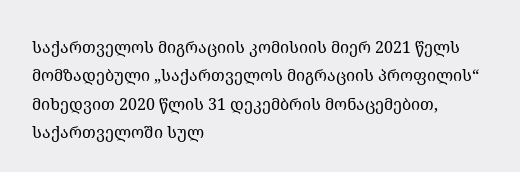საქართველოს მიგრაციის კომისიის მიერ 2021 წელს მომზადებული „საქართველოს მიგრაციის პროფილის“ მიხედვით 2020 წლის 31 დეკემბრის მონაცემებით, საქართველოში სულ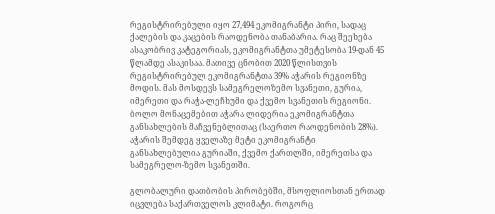რეგისტრირებული იყო 27,494 ეკომიგრანტი პირი, სადაც ქალების და კაცების რაოდენობა თანაბარია. რაც შეეხება ასაკობრივ კატეგორიას, ეკომიგრანტთა უმეტესობა 19-დან 45 წლამდე ასაკისაა. მათივე ცნობით 2020 წლისთვის რეგისტრირებულ ეკომიგრანტთა 39% აჭარის რეგიონზე მოდის. მას მოსდევს სამეგრელოზემო სვანეთი, გურია, იმერეთი და რაჭა-ლეჩხუმი და ქვემო სვანეთის რეგიონი. ბოლო მონაცემებით აჭარა ლიდერია ეკომიგრანტთა განსახლების მაჩვენებლითაც (საერთო რაოდენობის 28%). აჭარის შემდეგ ყველაზე მეტი ეკომიგრანტი განსახლებულია გურიაში, ქვემო ქართლში, იმერეთსა და სამეგრელო-ზემო სვანეთში.

გლობალური დათბობის პირობებში, მსოფლიოსთან ერთად იცვლება საქართველოს კლიმატი. როგორც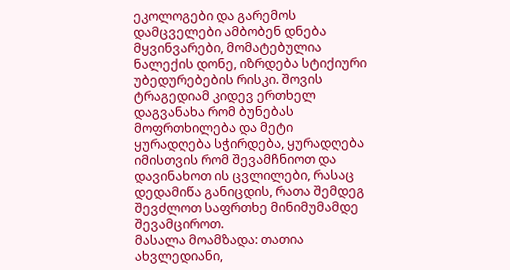ეკოლოგები და გარემოს დამცველები ამბობენ დნება მყვინვარები, მომატებულია ნალექის დონე, იზრდება სტიქიური უბედურებების რისკი. შოვის ტრაგედიამ კიდევ ერთხელ დაგვანახა რომ ბუნებას მოფრთხილება და მეტი ყურადღება სჭირდება, ყურადღება იმისთვის რომ შევამჩნიოთ და დავინახოთ ის ცვლილები, რასაც დედამიწა განიცდის, რათა შემდეგ შევძლოთ საფრთხე მინიმუმამდე შევამციროთ.
მასალა მოამზადა: თათია ახვლედიანი,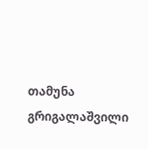თამუნა გრიგალაშვილი